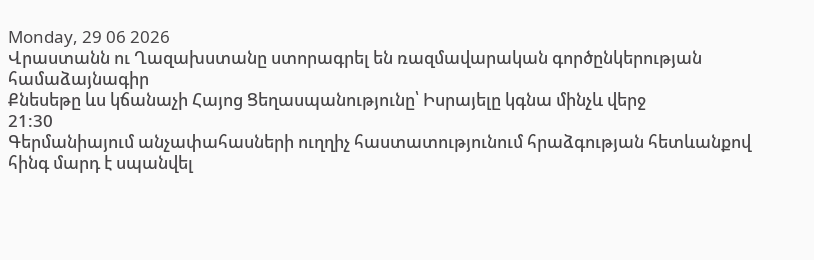Monday, 29 06 2026
Վրաստանն ու Ղազախստանը ստորագրել են ռազմավարական գործընկերության համաձայնագիր
Քնեսեթը ևս կճանաչի Հայոց Ցեղասպանությունը՝ Իսրայելը կգնա մինչև վերջ
21:30
Գերմանիայում անչափահասների ուղղիչ հաստատությունում հրաձգության հետևանքով հինգ մարդ է սպանվել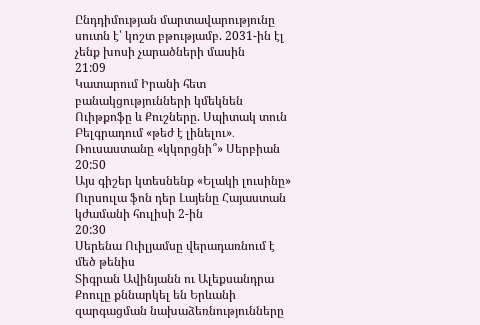Ընդդիմության մարտավարությունը սուտն է՝ կոշտ բթությամբ. 2031-ին էլ չենք խոսի չարածների մասին
21:09
Կատարում Իրանի հետ բանակցությունների կմեկնեն Ուիթքոֆը և Քուշները. Սպիտակ տուն
Բելգրադում «թեժ է լինելու»․ Ռուսաստանը «կկորցնի՞» Սերբիան
20:50
Այս գիշեր կտեսնենք «Ելակի լուսինը»
Ուրսուլա ֆոն դեր Լայենը Հայաստան կժամանի հուլիսի 2-ին
20:30
Սերենա Ուիլյամսը վերադառնում է մեծ թենիս
Տիգրան Ավինյանն ու Ալեքսանդրա Քոուլը քննարկել են Երևանի զարգացման նախաձեռնությունները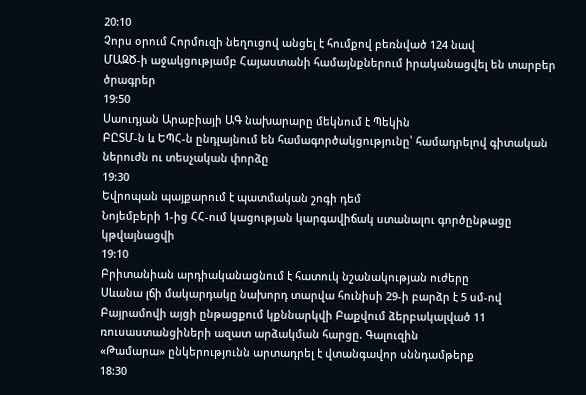20:10
Չորս օրում Հորմուզի նեղուցով անցել է հումքով բեռնված 124 նավ
ՄԱԶԾ-ի աջակցությամբ Հայաստանի համայնքներում իրականացվել են տարբեր ծրագրեր
19:50
Սաուդյան Արաբիայի ԱԳ նախարարը մեկնում է Պեկին
ԲԸՏՄ-ն և ԵՊՀ-ն ընդլայնում են համագործակցությունը՝ համադրելով գիտական ներուժն ու տեսչական փորձը
19:30
Եվրոպան պայքարում է պատմական շոգի դեմ
Նոյեմբերի 1-ից ՀՀ-ում կացության կարգավիճակ ստանալու գործընթացը կթվայնացվի
19:10
Բրիտանիան արդիականացնում է հատուկ նշանակության ուժերը
Սևանա լճի մակարդակը նախորդ տարվա հունիսի 29-ի բարձր է 5 սմ-ով
Բայրամովի այցի ընթացքում կքննարկվի Բաքվում ձերբակալված 11 ռուսաստանցիների ազատ արձակման հարցը. Գալուզին
«Թամարա» ընկերությունն արտադրել է վտանգավոր սննդամթերք
18:30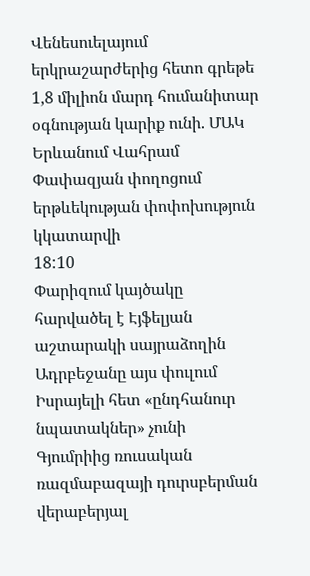Վենեսուելայում երկրաշարժերից հետո գրեթե 1,8 միլիոն մարդ հումանիտար օգնության կարիք ունի. ՄԱԿ
Երևանում Վահրամ Փափազյան փողոցում երթևեկության փոփոխություն կկատարվի
18:10
Փարիզում կայծակը հարվածել է Էյֆելյան աշտարակի սայրաձողին
Ադրբեջանը այս փուլում Իսրայելի հետ «ընդհանուր նպատակներ» չունի
Գյումրիից ռուսական ռազմաբազայի դուրսբերման վերաբերյալ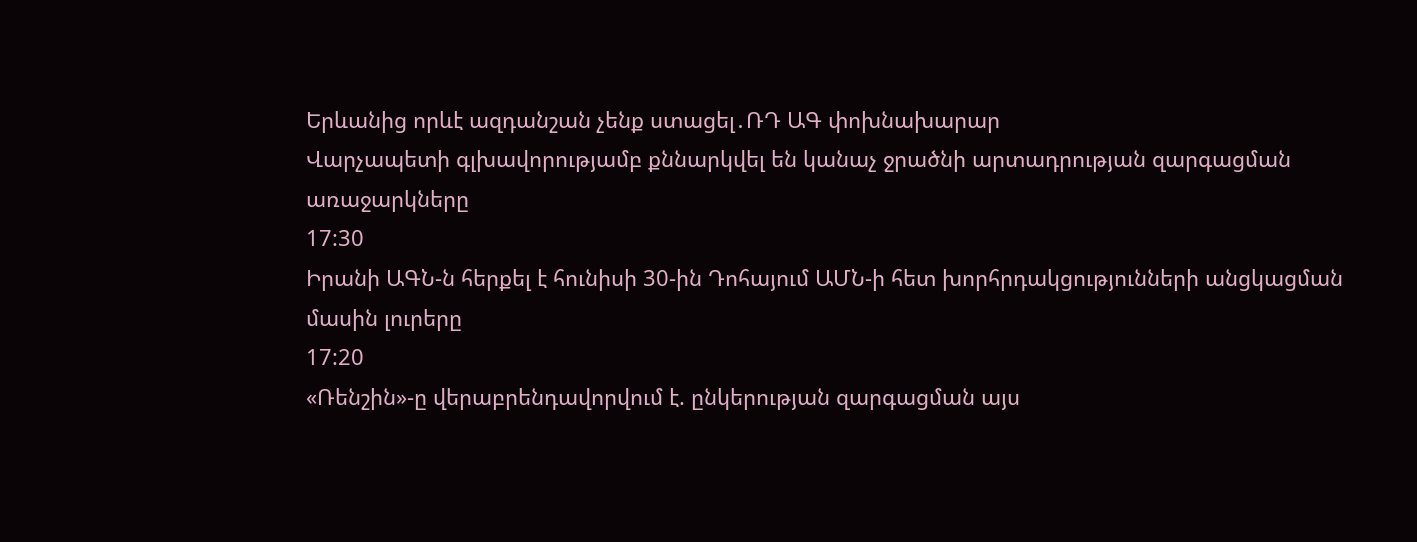Երևանից որևէ ազդանշան չենք ստացել․ՌԴ ԱԳ փոխնախարար
Վարչապետի գլխավորությամբ քննարկվել են կանաչ ջրածնի արտադրության զարգացման առաջարկները
17:30
Իրանի ԱԳՆ-ն հերքել է հունիսի 30-ին Դոհայում ԱՄՆ-ի հետ խորհրդակցությունների անցկացման մասին լուրերը
17:20
«Ռենշին»-ը վերաբրենդավորվում է. ընկերության զարգացման այս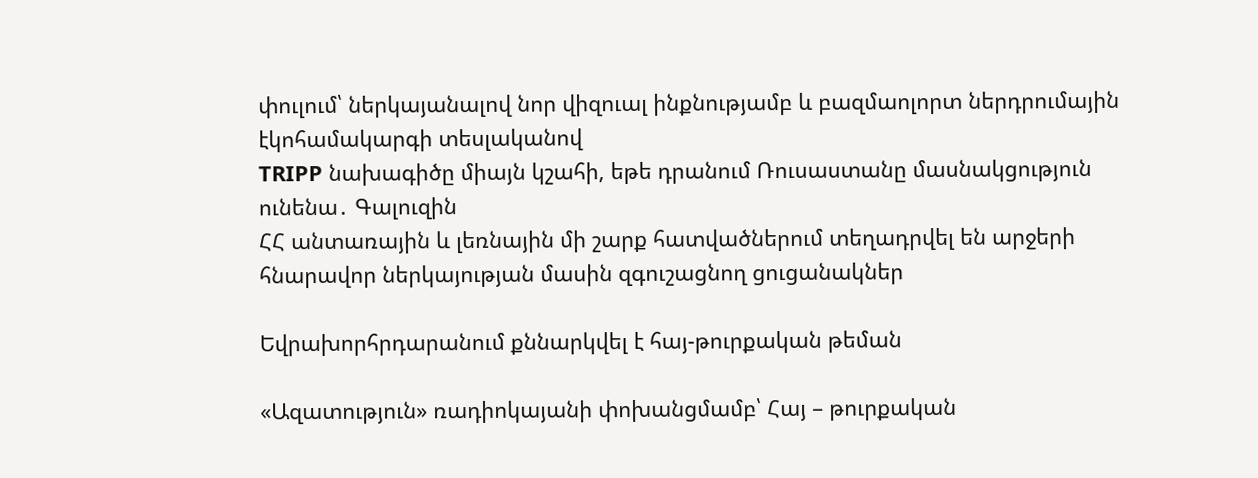փուլում՝ ներկայանալով նոր վիզուալ ինքնությամբ և բազմաոլորտ ներդրումային էկոհամակարգի տեսլականով
TRIPP նախագիծը միայն կշահի, եթե դրանում Ռուսաստանը մասնակցություն ունենա․ Գալուզին
ՀՀ անտառային և լեռնային մի շարք հատվածներում տեղադրվել են արջերի հնարավոր ներկայության մասին զգուշացնող ցուցանակներ

Եվրախորհրդարանում քննարկվել է հայ-թուրքական թեման

«Ազատություն» ռադիոկայանի փոխանցմամբ՝ Հայ – թուրքական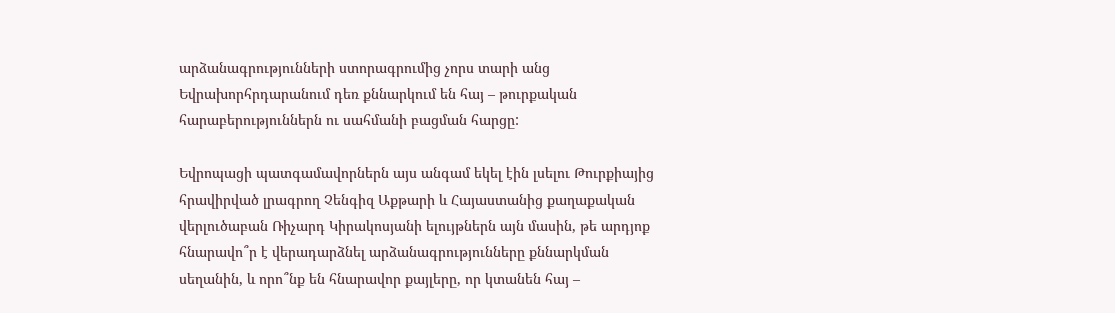արձանագրությունների ստորագրումից չորս տարի անց Եվրախորհրդարանում դեռ քննարկում են հայ – թուրքական հարաբերություններն ու սահմանի բացման հարցը:

Եվրոպացի պատգամավորներն այս անգամ եկել էին լսելու Թուրքիայից հրավիրված լրագրող Չենգիզ Աքթարի և Հայաստանից քաղաքական վերլուծաբան Ռիչարդ Կիրակոսյանի ելույթներն այն մասին, թե արդյոք հնարավո՞ր է վերադարձնել արձանագրությունները քննարկման սեղանին, և որո՞նք են հնարավոր քայլերը, որ կտանեն հայ –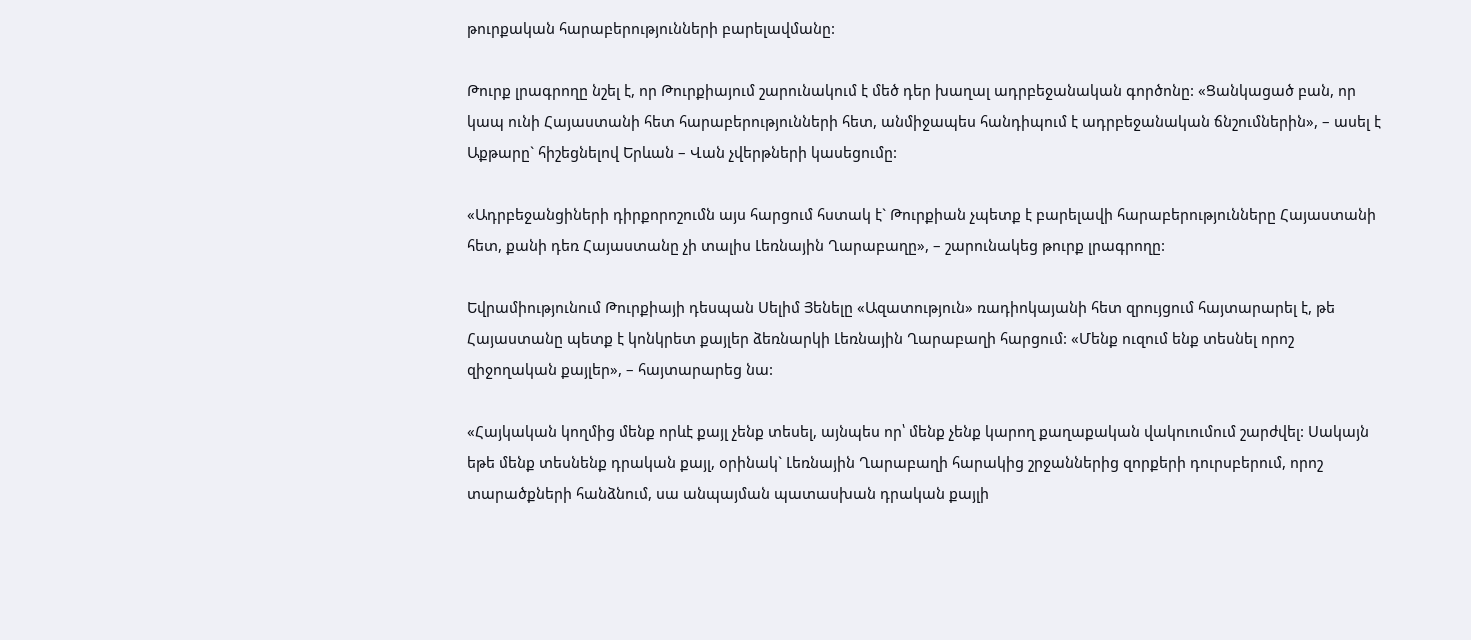թուրքական հարաբերությունների բարելավմանը:

Թուրք լրագրողը նշել է, որ Թուրքիայում շարունակում է մեծ դեր խաղալ ադրբեջանական գործոնը: «Ցանկացած բան, որ կապ ունի Հայաստանի հետ հարաբերությունների հետ, անմիջապես հանդիպում է ադրբեջանական ճնշումներին», – ասել է Աքթարը` հիշեցնելով Երևան – Վան չվերթների կասեցումը:

«Ադրբեջանցիների դիրքորոշումն այս հարցում հստակ է` Թուրքիան չպետք է բարելավի հարաբերությունները Հայաստանի հետ, քանի դեռ Հայաստանը չի տալիս Լեռնային Ղարաբաղը», – շարունակեց թուրք լրագրողը:

Եվրամիությունում Թուրքիայի դեսպան Սելիմ Յենելը «Ազատություն» ռադիոկայանի հետ զրույցում հայտարարել է, թե Հայաստանը պետք է կոնկրետ քայլեր ձեռնարկի Լեռնային Ղարաբաղի հարցում: «Մենք ուզում ենք տեսնել որոշ զիջողական քայլեր», – հայտարարեց նա:

«Հայկական կողմից մենք որևէ քայլ չենք տեսել, այնպես որ՝ մենք չենք կարող քաղաքական վակուումում շարժվել: Սակայն եթե մենք տեսնենք դրական քայլ, օրինակ` Լեռնային Ղարաբաղի հարակից շրջաններից զորքերի դուրսբերում, որոշ տարածքների հանձնում, սա անպայման պատասխան դրական քայլի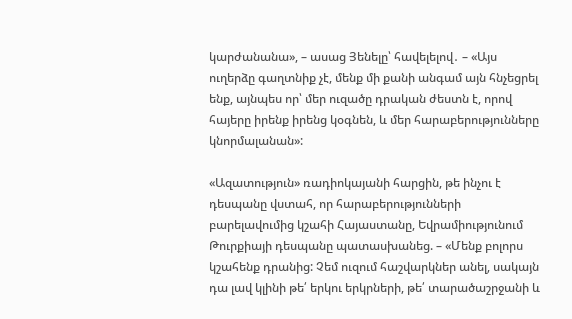կարժանանա», – ասաց Յենելը՝ հավելելով․ – «Այս ուղերձը գաղտնիք չէ, մենք մի քանի անգամ այն հնչեցրել ենք, այնպես որ՝ մեր ուզածը դրական ժեստն է, որով հայերը իրենք իրենց կօգնեն, և մեր հարաբերությունները կնորմալանան»:

«Ազատություն» ռադիոկայանի հարցին, թե ինչու է դեսպանը վստահ, որ հարաբերությունների բարելավումից կշահի Հայաստանը, Եվրամիությունում Թուրքիայի դեսպանը պատասխանեց. – «Մենք բոլորս կշահենք դրանից: Չեմ ուզում հաշվարկներ անել, սակայն դա լավ կլինի թե՛ երկու երկրների, թե՛ տարածաշրջանի և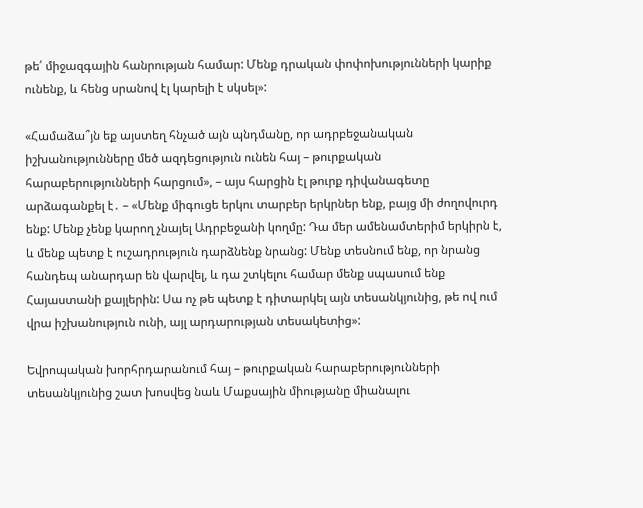թե՛ միջազգային հանրության համար: Մենք դրական փոփոխությունների կարիք ունենք, և հենց սրանով էլ կարելի է սկսել»:

«Համաձա՞յն եք այստեղ հնչած այն պնդմանը, որ ադրբեջանական իշխանությունները մեծ ազդեցություն ունեն հայ – թուրքական հարաբերությունների հարցում», – այս հարցին էլ թուրք դիվանագետը արձագանքել է․ – «Մենք միգուցե երկու տարբեր երկրներ ենք, բայց մի ժողովուրդ ենք: Մենք չենք կարող չնայել Ադրբեջանի կողմը: Դա մեր ամենամտերիմ երկիրն է, և մենք պետք է ուշադրություն դարձնենք նրանց: Մենք տեսնում ենք, որ նրանց հանդեպ անարդար են վարվել, և դա շտկելու համար մենք սպասում ենք Հայաստանի քայլերին: Սա ոչ թե պետք է դիտարկել այն տեսանկյունից, թե ով ում վրա իշխանություն ունի, այլ արդարության տեսակետից»:

Եվրոպական խորհրդարանում հայ – թուրքական հարաբերությունների տեսանկյունից շատ խոսվեց նաև Մաքսային միությանը միանալու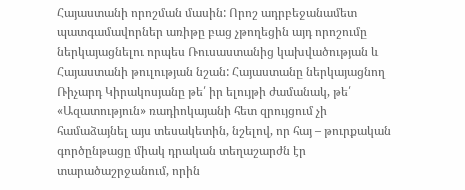Հայաստանի որոշման մասին: Որոշ ադրբեջանամետ պատգամավորներ առիթը բաց չթողեցին այդ որոշումը ներկայացնելու որպես Ռուսաստանից կախվածության և Հայաստանի թուլության նշան: Հայաստանը ներկայացնող Ռիչարդ Կիրակոսյանը թե՛ իր ելույթի ժամանակ, թե՛ «Ազատություն» ռադիոկայանի հետ զրույցում չի համաձայնել այս տեսակետին, նշելով, որ հայ – թուրքական գործընթացը միակ դրական տեղաշարժն էր տարածաշրջանում, որին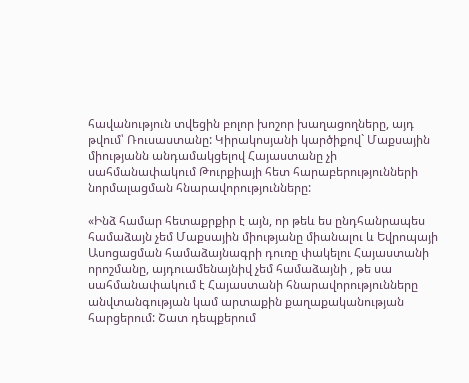հավանություն տվեցին բոլոր խոշոր խաղացողները, այդ թվում՝ Ռուսաստանը: Կիրակոսյանի կարծիքով` Մաքսային միությանն անդամակցելով Հայաստանը չի սահմանափակում Թուրքիայի հետ հարաբերությունների նորմալացման հնարավորությունները:

«Ինձ համար հետաքրքիր է այն, որ թեև ես ընդհանրապես համաձայն չեմ Մաքսային միությանը միանալու և Եվրոպայի Ասոցացման համաձայնագրի դուռը փակելու Հայաստանի որոշմանը, այդուամենայնիվ չեմ համաձայնի , թե սա սահմանափակում է Հայաստանի հնարավորությունները անվտանգության կամ արտաքին քաղաքականության հարցերում: Շատ դեպքերում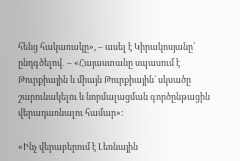հենց հակառակը», – ասել է Կիրակոսյանը՝ ընդգծելով․ – «Հայաստանը սպասում է Թուրքիային և միայն Թուրքիային` սկսածը շարունակելու և նորմալացման գործընթացին վերադառնալու համար»:

«Ինչ վերաբերում է Լեռնային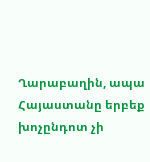Ղարաբաղին, ապա Հայաստանը երբեք խոչընդոտ չի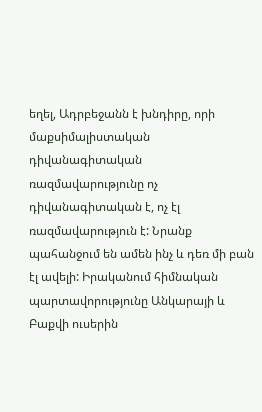եղել, Ադրբեջանն է խնդիրը, որի մաքսիմալիստական դիվանագիտական ռազմավարությունը ոչ դիվանագիտական է, ոչ էլ ռազմավարություն է: Նրանք պահանջում են ամեն ինչ և դեռ մի բան էլ ավելի: Իրականում հիմնական պարտավորությունը Անկարայի և Բաքվի ուսերին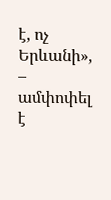է, ոչ Երևանի», – ամփոփել է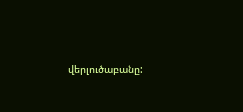վերլուծաբանը: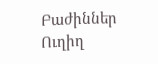Բաժիններ
Ուղիղ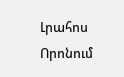Լրահոս
Որոնում